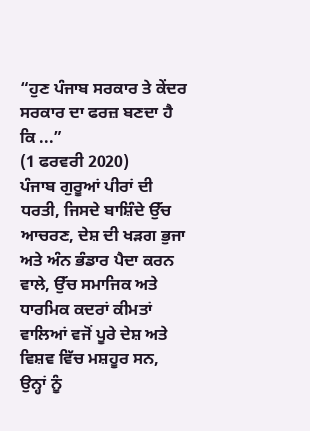“ਹੁਣ ਪੰਜਾਬ ਸਰਕਾਰ ਤੇ ਕੇਂਦਰ ਸਰਕਾਰ ਦਾ ਫਰਜ਼ ਬਣਦਾ ਹੈ ਕਿ ...”
(1 ਫਰਵਰੀ 2020)
ਪੰਜਾਬ ਗੁਰੂਆਂ ਪੀਰਾਂ ਦੀ ਧਰਤੀ, ਜਿਸਦੇ ਬਾਸ਼ਿੰਦੇ ਉੱਚ ਆਚਰਣ, ਦੇਸ਼ ਦੀ ਖੜਗ ਭੁਜਾ ਅਤੇ ਅੰਨ ਭੰਡਾਰ ਪੈਦਾ ਕਰਨ ਵਾਲੇ, ਉੱਚ ਸਮਾਜਿਕ ਅਤੇ ਧਾਰਮਿਕ ਕਦਰਾਂ ਕੀਮਤਾਂ ਵਾਲਿਆਂ ਵਜੋਂ ਪੂਰੇ ਦੇਸ਼ ਅਤੇ ਵਿਸ਼ਵ ਵਿੱਚ ਮਸ਼ਹੂਰ ਸਨ, ਉਨ੍ਹਾਂ ਨੂੰ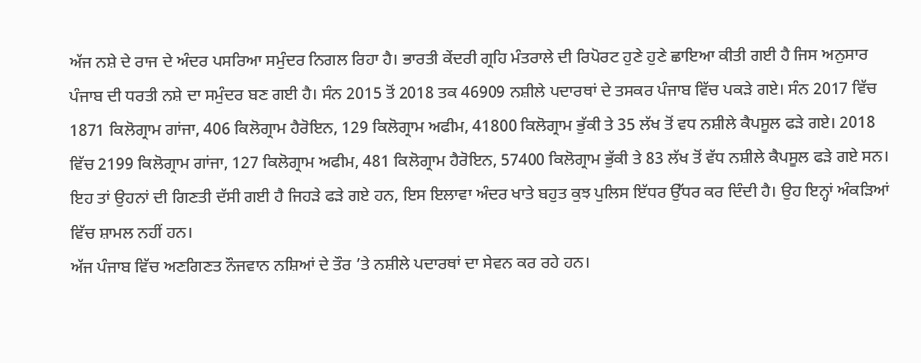ਅੱਜ ਨਸ਼ੇ ਦੇ ਰਾਜ ਦੇ ਅੰਦਰ ਪਸਰਿਆ ਸਮੁੰਦਰ ਨਿਗਲ ਰਿਹਾ ਹੈ। ਭਾਰਤੀ ਕੇਂਦਰੀ ਗ੍ਰਹਿ ਮੰਤਰਾਲੇ ਦੀ ਰਿਪੋਰਟ ਹੁਣੇ ਹੁਣੇ ਛਾਇਆ ਕੀਤੀ ਗਈ ਹੈ ਜਿਸ ਅਨੁਸਾਰ ਪੰਜਾਬ ਦੀ ਧਰਤੀ ਨਸ਼ੇ ਦਾ ਸਮੁੰਦਰ ਬਣ ਗਈ ਹੈ। ਸੰਨ 2015 ਤੋਂ 2018 ਤਕ 46909 ਨਸ਼ੀਲੇ ਪਦਾਰਥਾਂ ਦੇ ਤਸਕਰ ਪੰਜਾਬ ਵਿੱਚ ਪਕੜੇ ਗਏ। ਸੰਨ 2017 ਵਿੱਚ 1871 ਕਿਲੋਗ੍ਰਾਮ ਗਾਂਜਾ, 406 ਕਿਲੋਗ੍ਰਾਮ ਹੈਰੋਇਨ, 129 ਕਿਲੋਗ੍ਰਾਮ ਅਫੀਮ, 41800 ਕਿਲੋਗ੍ਰਾਮ ਭੁੱਕੀ ਤੇ 35 ਲੱਖ ਤੋਂ ਵਧ ਨਸ਼ੀਲੇ ਕੈਪਸੂਲ ਫੜੇ ਗਏ। 2018 ਵਿੱਚ 2199 ਕਿਲੋਗ੍ਰਾਮ ਗਾਂਜਾ, 127 ਕਿਲੋਗ੍ਰਾਮ ਅਫੀਮ, 481 ਕਿਲੋਗ੍ਰਾਮ ਹੈਰੋਇਨ, 57400 ਕਿਲੋਗ੍ਰਾਮ ਭੁੱਕੀ ਤੇ 83 ਲੱਖ ਤੋਂ ਵੱਧ ਨਸ਼ੀਲੇ ਕੈਪਸੂਲ ਫੜੇ ਗਏ ਸਨ। ਇਹ ਤਾਂ ਉਹਨਾਂ ਦੀ ਗਿਣਤੀ ਦੱਸੀ ਗਈ ਹੈ ਜਿਹੜੇ ਫੜੇ ਗਏ ਹਨ, ਇਸ ਇਲਾਵਾ ਅੰਦਰ ਖਾਤੇ ਬਹੁਤ ਕੁਝ ਪੁਲਿਸ ਇੱਧਰ ਉੱਧਰ ਕਰ ਦਿੰਦੀ ਹੈ। ਉਹ ਇਨ੍ਹਾਂ ਅੰਕੜਿਆਂ ਵਿੱਚ ਸ਼ਾਮਲ ਨਹੀਂ ਹਨ।
ਅੱਜ ਪੰਜਾਬ ਵਿੱਚ ਅਣਗਿਣਤ ਨੌਜਵਾਨ ਨਸ਼ਿਆਂ ਦੇ ਤੌਰ ’ਤੇ ਨਸ਼ੀਲੇ ਪਦਾਰਥਾਂ ਦਾ ਸੇਵਨ ਕਰ ਰਹੇ ਹਨ।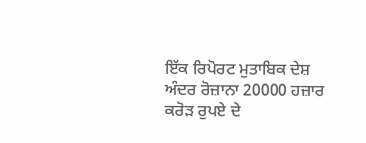ਇੱਕ ਰਿਪੋਰਟ ਮੁਤਾਬਿਕ ਦੇਸ਼ ਅੰਦਰ ਰੋਜ਼ਾਨਾ 20000 ਹਜ਼ਾਰ ਕਰੋੜ ਰੁਪਏ ਦੇ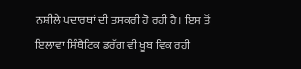ਨਸ਼ੀਲੇ ਪਦਾਰਥਾਂ ਦੀ ਤਸਕਰੀ ਹੋ ਰਹੀ ਹੈ। ਇਸ ਤੋਂ ਇਲਾਵਾ ਸਿੰਥੈਟਿਕ ਡਰੱਗ ਵੀ ਖੂਬ ਵਿਕ ਰਹੀ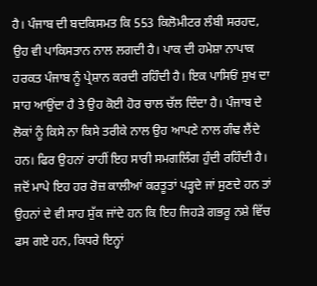ਹੈ। ਪੰਜਾਬ ਦੀ ਬਦਕਿਸਮਤ ਕਿ 553 ਕਿਲੋਮੀਟਰ ਲੰਬੀ ਸਰਹਦ, ਉਹ ਵੀ ਪਾਕਿਸਤਾਨ ਨਾਲ ਲਗਦੀ ਹੈ। ਪਾਕ ਦੀ ਹਮੇਸ਼ਾ ਨਾਪਾਕ ਹਰਕਤ ਪੰਜਾਬ ਨੂੰ ਪ੍ਰੇਸ਼ਾਨ ਕਰਦੀ ਰਹਿੰਦੀ ਹੈ। ਇਕ ਪਾਸਿਓਂ ਸੁਖ ਦਾ ਸਾਹ ਆਉਂਦਾ ਹੈ ਤੇ ਉਹ ਕੋਈ ਹੋਰ ਚਾਲ ਚੱਲ ਦਿੰਦਾ ਹੈ। ਪੰਜਾਬ ਦੇ ਲੋਕਾਂ ਨੂੰ ਕਿਸੇ ਨਾ ਕਿਸੇ ਤਰੀਕੇ ਨਾਲ ਉਹ ਆਪਣੇ ਨਾਲ ਗੰਢ ਲੈਂਦੇ ਹਨ। ਫਿਰ ਉਹਨਾਂ ਰਾਹੀਂ ਇਹ ਸਾਰੀ ਸਮਗਲਿੰਗ ਹੁੰਦੀ ਰਹਿੰਦੀ ਹੈ। ਜਦੋਂ ਮਾਪੇ ਇਹ ਹਰ ਰੋਜ਼ ਕਾਲੀਆਂ ਕਰਤੂਤਾਂ ਪੜ੍ਹਦੇ ਜਾਂ ਸੁਣਦੇ ਹਨ ਤਾਂ ਉਹਨਾਂ ਦੇ ਵੀ ਸਾਹ ਸੁੱਕ ਜਾਂਦੇ ਹਨ ਕਿ ਇਹ ਜਿਹੜੇ ਗਭਰੂ ਨਸ਼ੇ ਵਿੱਚ ਫਸ ਗਏ ਹਨ, ਕਿਧਰੇ ਇਨ੍ਹਾਂ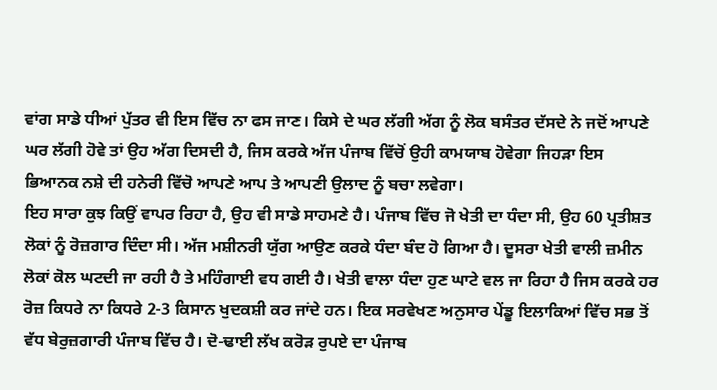ਵਾਂਗ ਸਾਡੇ ਧੀਆਂ ਪੁੱਤਰ ਵੀ ਇਸ ਵਿੱਚ ਨਾ ਫਸ ਜਾਣ। ਕਿਸੇ ਦੇ ਘਰ ਲੱਗੀ ਅੱਗ ਨੂੰ ਲੋਕ ਬਸੰਤਰ ਦੱਸਦੇ ਨੇ ਜਦੋਂ ਆਪਣੇ ਘਰ ਲੱਗੀ ਹੋਵੇ ਤਾਂ ਉਹ ਅੱਗ ਦਿਸਦੀ ਹੈ, ਜਿਸ ਕਰਕੇ ਅੱਜ ਪੰਜਾਬ ਵਿੱਚੋਂ ਉਹੀ ਕਾਮਯਾਬ ਹੋਵੇਗਾ ਜਿਹੜਾ ਇਸ ਭਿਆਨਕ ਨਸ਼ੇ ਦੀ ਹਨੇਰੀ ਵਿੱਚੋ ਆਪਣੇ ਆਪ ਤੇ ਆਪਣੀ ਉਲਾਦ ਨੂੰ ਬਚਾ ਲਵੇਗਾ।
ਇਹ ਸਾਰਾ ਕੁਝ ਕਿਉਂ ਵਾਪਰ ਰਿਹਾ ਹੈ, ਉਹ ਵੀ ਸਾਡੇ ਸਾਹਮਣੇ ਹੈ। ਪੰਜਾਬ ਵਿੱਚ ਜੋ ਖੇਤੀ ਦਾ ਧੰਦਾ ਸੀ, ਉਹ 60 ਪ੍ਰਤੀਸ਼ਤ ਲੋਕਾਂ ਨੂੰ ਰੋਜ਼ਗਾਰ ਦਿੰਦਾ ਸੀ। ਅੱਜ ਮਸ਼ੀਨਰੀ ਯੁੱਗ ਆਉਣ ਕਰਕੇ ਧੰਦਾ ਬੰਦ ਹੋ ਗਿਆ ਹੈ। ਦੂਸਰਾ ਖੇਤੀ ਵਾਲੀ ਜ਼ਮੀਨ ਲੋਕਾਂ ਕੋਲ ਘਟਦੀ ਜਾ ਰਹੀ ਹੈ ਤੇ ਮਹਿੰਗਾਈ ਵਧ ਗਈ ਹੈ। ਖੇਤੀ ਵਾਲਾ ਧੰਦਾ ਹੁਣ ਘਾਟੇ ਵਲ ਜਾ ਰਿਹਾ ਹੈ ਜਿਸ ਕਰਕੇ ਹਰ ਰੋਜ਼ ਕਿਧਰੇ ਨਾ ਕਿਧਰੇ 2-3 ਕਿਸਾਨ ਖੁਦਕਸ਼ੀ ਕਰ ਜਾਂਦੇ ਹਨ। ਇਕ ਸਰਵੇਖਣ ਅਨੁਸਾਰ ਪੇਂਡੂ ਇਲਾਕਿਆਂ ਵਿੱਚ ਸਭ ਤੋਂ ਵੱਧ ਬੇਰੁਜ਼ਗਾਰੀ ਪੰਜਾਬ ਵਿੱਚ ਹੈ। ਦੋ-ਢਾਈ ਲੱਖ ਕਰੋੜ ਰੁਪਏ ਦਾ ਪੰਜਾਬ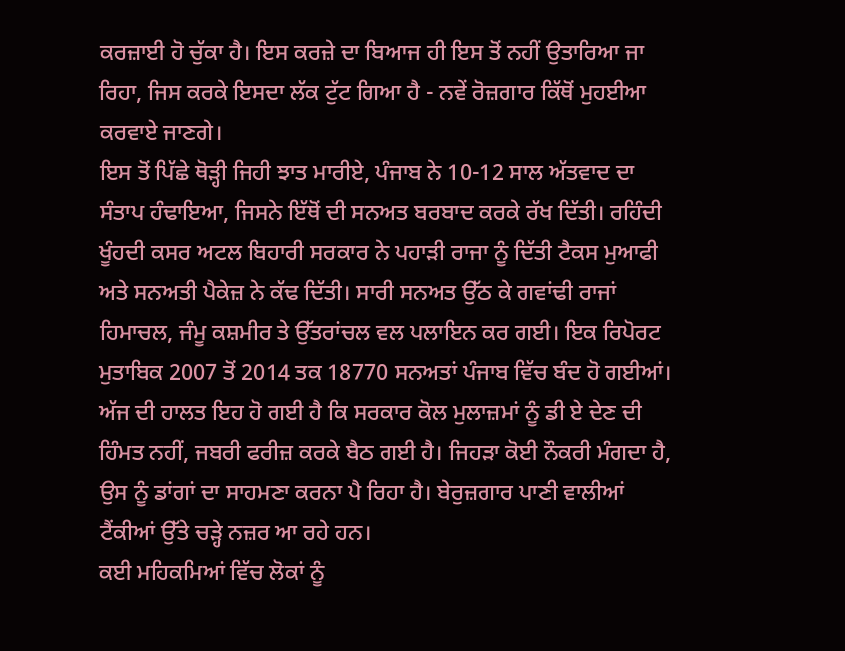ਕਰਜ਼ਾਈ ਹੋ ਚੁੱਕਾ ਹੈ। ਇਸ ਕਰਜ਼ੇ ਦਾ ਬਿਆਜ ਹੀ ਇਸ ਤੋਂ ਨਹੀਂ ਉਤਾਰਿਆ ਜਾ ਰਿਹਾ, ਜਿਸ ਕਰਕੇ ਇਸਦਾ ਲੱਕ ਟੁੱਟ ਗਿਆ ਹੈ - ਨਵੇਂ ਰੋਜ਼ਗਾਰ ਕਿੱਥੋਂ ਮੁਹਈਆ ਕਰਵਾਏ ਜਾਣਗੇ।
ਇਸ ਤੋਂ ਪਿੱਛੇ ਥੋੜ੍ਹੀ ਜਿਹੀ ਝਾਤ ਮਾਰੀਏ, ਪੰਜਾਬ ਨੇ 10-12 ਸਾਲ ਅੱਤਵਾਦ ਦਾ ਸੰਤਾਪ ਹੰਢਾਇਆ, ਜਿਸਨੇ ਇੱਥੋਂ ਦੀ ਸਨਅਤ ਬਰਬਾਦ ਕਰਕੇ ਰੱਖ ਦਿੱਤੀ। ਰਹਿੰਦੀ ਖੂੰਹਦੀ ਕਸਰ ਅਟਲ ਬਿਹਾਰੀ ਸਰਕਾਰ ਨੇ ਪਹਾੜੀ ਰਾਜਾ ਨੂੰ ਦਿੱਤੀ ਟੈਕਸ ਮੁਆਫੀ ਅਤੇ ਸਨਅਤੀ ਪੈਕੇਜ਼ ਨੇ ਕੱਢ ਦਿੱਤੀ। ਸਾਰੀ ਸਨਅਤ ਉੱਠ ਕੇ ਗਵਾਂਢੀ ਰਾਜਾਂ ਹਿਮਾਚਲ, ਜੰਮੂ ਕਸ਼ਮੀਰ ਤੇ ਉੱਤਰਾਂਚਲ ਵਲ ਪਲਾਇਨ ਕਰ ਗਈ। ਇਕ ਰਿਪੋਰਟ ਮੁਤਾਬਿਕ 2007 ਤੋਂ 2014 ਤਕ 18770 ਸਨਅਤਾਂ ਪੰਜਾਬ ਵਿੱਚ ਬੰਦ ਹੋ ਗਈਆਂ।
ਅੱਜ ਦੀ ਹਾਲਤ ਇਹ ਹੋ ਗਈ ਹੈ ਕਿ ਸਰਕਾਰ ਕੋਲ ਮੁਲਾਜ਼ਮਾਂ ਨੂੰ ਡੀ ਏ ਦੇਣ ਦੀ ਹਿੰਮਤ ਨਹੀਂ, ਜਬਰੀ ਫਰੀਜ਼ ਕਰਕੇ ਬੈਠ ਗਈ ਹੈ। ਜਿਹੜਾ ਕੋਈ ਨੌਕਰੀ ਮੰਗਦਾ ਹੈ, ਉਸ ਨੂੰ ਡਾਂਗਾਂ ਦਾ ਸਾਹਮਣਾ ਕਰਨਾ ਪੈ ਰਿਹਾ ਹੈ। ਬੇਰੁਜ਼ਗਾਰ ਪਾਣੀ ਵਾਲੀਆਂ ਟੈਂਕੀਆਂ ਉੱਤੇ ਚੜ੍ਹੇ ਨਜ਼ਰ ਆ ਰਹੇ ਹਨ।
ਕਈ ਮਹਿਕਮਿਆਂ ਵਿੱਚ ਲੋਕਾਂ ਨੂੰ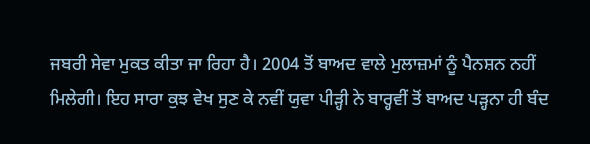ਜਬਰੀ ਸੇਵਾ ਮੁਕਤ ਕੀਤਾ ਜਾ ਰਿਹਾ ਹੈ। 2004 ਤੋਂ ਬਾਅਦ ਵਾਲੇ ਮੁਲਾਜ਼ਮਾਂ ਨੂੰ ਪੈਨਸ਼ਨ ਨਹੀਂ ਮਿਲੇਗੀ। ਇਹ ਸਾਰਾ ਕੁਝ ਵੇਖ ਸੁਣ ਕੇ ਨਵੀਂ ਯੁਵਾ ਪੀੜ੍ਹੀ ਨੇ ਬਾਰ੍ਹਵੀਂ ਤੋਂ ਬਾਅਦ ਪੜ੍ਹਨਾ ਹੀ ਬੰਦ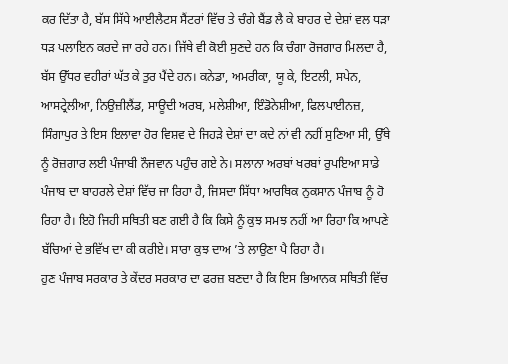ਕਰ ਦਿੱਤਾ ਹੈ, ਬੱਸ ਸਿੱਧੇ ਆਈਲੈਟਸ ਸੈਂਟਰਾਂ ਵਿੱਚ ਤੇ ਚੰਗੇ ਬੈਂਡ ਲੈ ਕੇ ਬਾਹਰ ਦੇ ਦੇਸ਼ਾਂ ਵਲ ਧੜਾ ਧੜ ਪਲਾਇਨ ਕਰਦੇ ਜਾ ਰਹੇ ਹਨ। ਜਿੱਥੇ ਵੀ ਕੋਈ ਸੁਣਦੇ ਹਨ ਕਿ ਚੰਗਾ ਰੋਜਗਾਰ ਮਿਲਦਾ ਹੈ, ਬੱਸ ਉੱਧਰ ਵਹੀਰਾਂ ਘੱਤ ਕੇ ਤੁਰ ਪੈਂਦੇ ਹਨ। ਕਨੇਡਾ, ਅਮਰੀਕਾ, ਯੂ ਕੇ, ਇਟਲੀ, ਸਪੇਨ, ਆਸਟ੍ਰੇਲੀਆ, ਨਿਉਜ਼ੀਲੈਂਡ, ਸਾਊਦੀ ਅਰਬ, ਮਲੇਸ਼ੀਆ, ਇੰਡੋਨੇਸ਼ੀਆ, ਫਿਲਪਾਈਨਜ਼, ਸਿੰਗਾਪੁਰ ਤੇ ਇਸ ਇਲਾਵਾ ਹੋਰ ਵਿਸ਼ਵ ਦੇ ਜਿਹੜੇ ਦੇਸ਼ਾਂ ਦਾ ਕਦੇ ਨਾਂ ਵੀ ਨਹੀਂ ਸੁਣਿਆ ਸੀ, ਉੱਥੇ ਨੂੰ ਰੋਜ਼ਗਾਰ ਲਈ ਪੰਜਾਬੀ ਨੌਜਵਾਨ ਪਹੁੰਚ ਗਏ ਨੇ। ਸਲਾਨਾ ਅਰਬਾਂ ਖਰਬਾਂ ਰੁਪਇਆ ਸਾਡੇ ਪੰਜਾਬ ਦਾ ਬਾਹਰਲੇ ਦੇਸ਼ਾਂ ਵਿੱਚ ਜਾ ਰਿਹਾ ਹੈ, ਜਿਸਦਾ ਸਿੱਧਾ ਆਰਥਿਕ ਨੁਕਸਾਨ ਪੰਜਾਬ ਨੂੰ ਹੋ ਰਿਹਾ ਹੈ। ਇਹੋ ਜਿਹੀ ਸਥਿਤੀ ਬਣ ਗਈ ਹੈ ਕਿ ਕਿਸੇ ਨੂੰ ਕੁਝ ਸਮਝ ਨਹੀਂ ਆ ਰਿਹਾ ਕਿ ਆਪਣੇ ਬੱਚਿਆਂ ਦੇ ਭਵਿੱਖ ਦਾ ਕੀ ਕਰੀਏ। ਸਾਰਾ ਕੁਝ ਦਾਅ ’ਤੇ ਲਾਉਣਾ ਪੈ ਰਿਹਾ ਹੈ।
ਹੁਣ ਪੰਜਾਬ ਸਰਕਾਰ ਤੇ ਕੇਂਦਰ ਸਰਕਾਰ ਦਾ ਫਰਜ਼ ਬਣਦਾ ਹੈ ਕਿ ਇਸ ਭਿਆਨਕ ਸਥਿਤੀ ਵਿੱਚ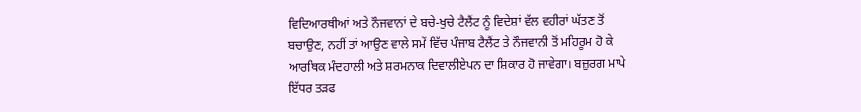ਵਿਦਿਆਰਥੀਆਂ ਅਤੇ ਨੌਜਵਾਨਾਂ ਦੇ ਬਚੇ-ਖੁਚੇ ਟੈਲੈਂਟ ਨੂੰ ਵਿਦੇਸ਼ਾਂ ਵੱਲ ਵਹੀਰਾਂ ਘੱਤਣ ਤੋਂ ਬਚਾਉਣ, ਨਹੀਂ ਤਾਂ ਆਉਣ ਵਾਲੇ ਸਮੇਂ ਵਿੱਚ ਪੰਜਾਬ ਟੈਲੈਂਟ ਤੇ ਨੌਜਵਾਨੀ ਤੋਂ ਮਹਿਰੂਮ ਹੋ ਕੇ ਆਰਥਿਕ ਮੰਦਹਾਲੀ ਅਤੇ ਸ਼ਰਮਨਾਕ ਦਿਵਾਲੀਏਪਨ ਦਾ ਸ਼ਿਕਾਰ ਹੋ ਜਾਵੇਗਾ। ਬਜ਼ੁਰਗ ਮਾਪੇ ਇੱਧਰ ਤੜਫ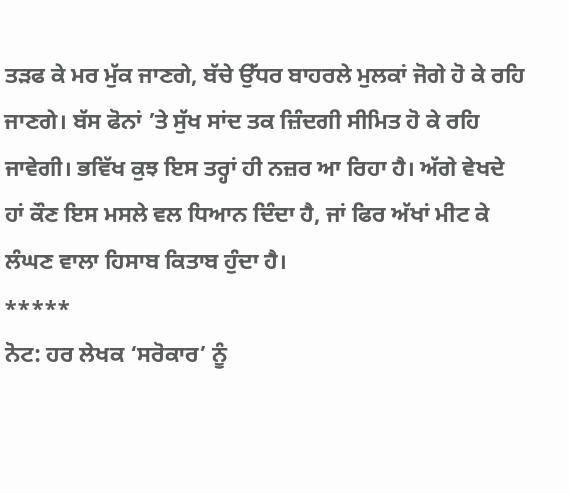ਤੜਫ ਕੇ ਮਰ ਮੁੱਕ ਜਾਣਗੇ, ਬੱਚੇ ਉੱਧਰ ਬਾਹਰਲੇ ਮੁਲਕਾਂ ਜੋਗੇ ਹੋ ਕੇ ਰਹਿ ਜਾਣਗੇ। ਬੱਸ ਫੋਨਾਂ ’ਤੇ ਸੁੱਖ ਸਾਂਦ ਤਕ ਜ਼ਿੰਦਗੀ ਸੀਮਿਤ ਹੋ ਕੇ ਰਹਿ ਜਾਵੇਗੀ। ਭਵਿੱਖ ਕੁਝ ਇਸ ਤਰ੍ਹਾਂ ਹੀ ਨਜ਼ਰ ਆ ਰਿਹਾ ਹੈ। ਅੱਗੇ ਵੇਖਦੇ ਹਾਂ ਕੌਣ ਇਸ ਮਸਲੇ ਵਲ ਧਿਆਨ ਦਿੰਦਾ ਹੈ, ਜਾਂ ਫਿਰ ਅੱਖਾਂ ਮੀਟ ਕੇ ਲੰਘਣ ਵਾਲਾ ਹਿਸਾਬ ਕਿਤਾਬ ਹੁੰਦਾ ਹੈ।
*****
ਨੋਟ: ਹਰ ਲੇਖਕ ‘ਸਰੋਕਾਰ’ ਨੂੰ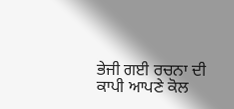ਭੇਜੀ ਗਈ ਰਚਨਾ ਦੀ ਕਾਪੀ ਆਪਣੇ ਕੋਲ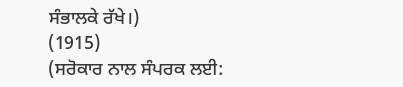ਸੰਭਾਲਕੇ ਰੱਖੇ।)
(1915)
(ਸਰੋਕਾਰ ਨਾਲ ਸੰਪਰਕ ਲਈ: